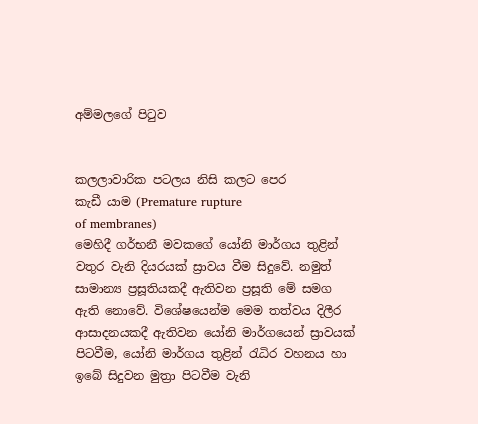අම්මලගේ පිටුව


කලලාවාරික පටලය නිසි කලට පෙර
කැඩී යාම (Premature rupture
of membranes)
මෙහිදී ගර්භනී මවකගේ යෝනි මාර්ගය තුළින් වතුර වැනි දියරයක් ස්‍රාවය වීම සිදුවේ. නමුත් සාමාන්‍ය ප්‍රසූතියකදී ඇතිවන ප්‍රසූති මේ සමග ඇති නොවේ. විශේෂයෙන්ම මෙම තත්වය දිලීර ආසාදනයකදී ඇතිවන යෝනි මාර්ගයෙන් ස්‍රාවයක් පිටවීම, යෝනි මාර්ගය තුළින් රැධිර වහනය හා ඉබේ සිදුවන මුත්‍රා පිටවීම වැනි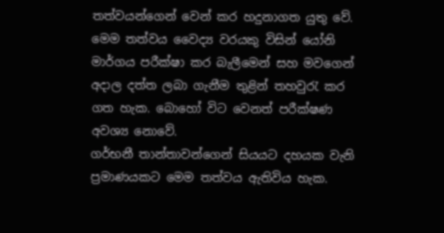තත්වයන්ගෙන් වෙන් කර හදුනාගත යුතු වේ.
මෙම තත්වය වෛද්‍ය වරයකු විසින් යෝනි මාර්ගය පරීක්ෂා කර බැලීමෙන් සහ මවගෙන් අදාල දත්ත ලබා ගැනීම තුළින් තහවුරැ කර ගත හැක. බොහෝ විට වෙනත් පරීක්ෂණ අවශ්‍ය නොවේ.
ගර්භනී තාන්තාවන්ගෙන් සියයට දහයක වැනි ප්‍රමාණයකට මෙම තත්වය ඇතිවිය හැක.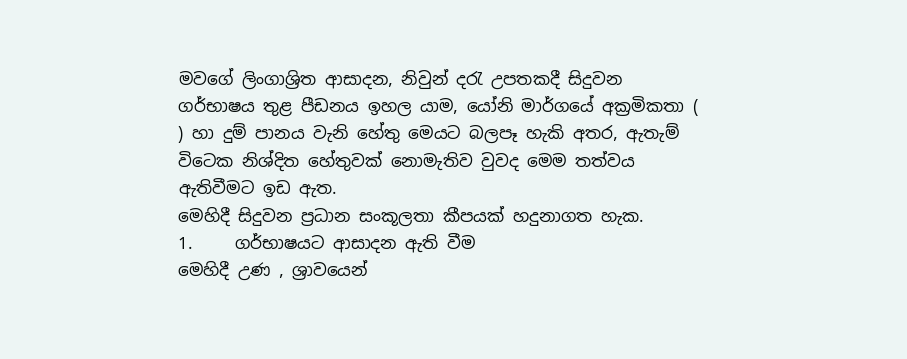මවගේ ලිංගාශ්‍රිත ආසාදන, නිවුන් දරැ උපතකදී සිදුවන ගර්භාෂය තුළ පීඩනය ඉහල යාම, යෝනි මාර්ගයේ අක්‍රමිකතා ( ) හා දුම් පානය වැනි හේතු මෙයට බලපෑ හැකි අතර, ඇතැම් විටෙක නිශ්දිත හේතුවක් නොමැතිව වුවද මෙම තත්වය ඇතිවීමට ඉඩ ඇත.
මෙහිදී සිදුවන ප්‍රධාන සංකූලතා කීපයක් හදුනාගත හැක.
1.     ගර්භාෂයට ආසාදන ඇති වීම
මෙහිදී උණ , ශ්‍රාවයෙන්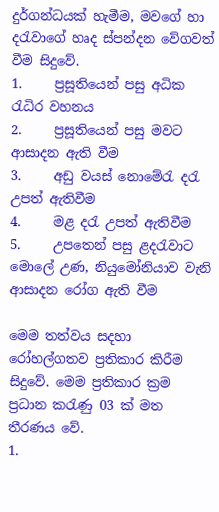දුර්ගන්ධයක් හැමීම, මවගේ හා දරැවාගේ හෘද ස්පන්දන වේගවත් වීම සිදුවේ.
1.     ප්‍රසූතියෙන් පසු අධික රැධිර වහනය
2.     ප්‍රසූතියෙන් පසු මවට ආසාදන ඇති වීම
3.     අඩු වයස් නොමේරැ දරැ උපත් ඇතිවීම
4.     මළ දරැ උපත් ඇතිවීම
5.     උපතෙන් පසු ළදරැවාට මොලේ උණ, නියුමෝනියාව වැනි ආසාදන රෝග ඇති වීම

මෙම තත්වය සදහා රෝහල්ගතව ප්‍රතිකාර කිරීම සිදුවේ. මෙම ප්‍රතිකාර ක්‍රම ප්‍රධාන කරැණු 03 ක් මත තීරණය වේ.
1.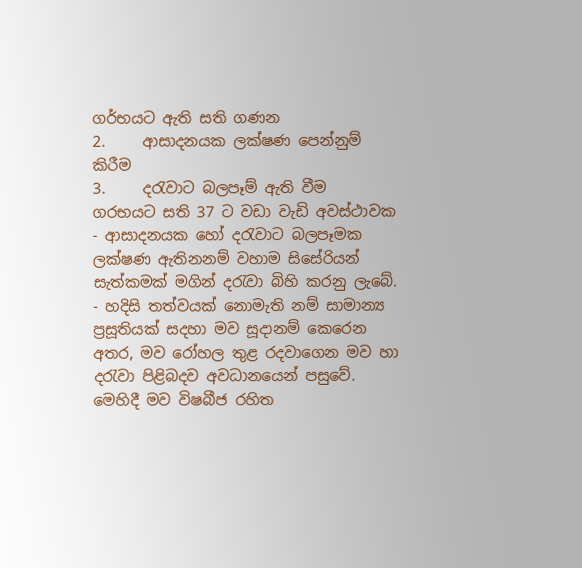ගර්භයට ඇති සති ගණන
2.     ආසාදනයක ලක්ෂණ පෙන්නුම් කිරීම
3.     දරැවාට බලපෑම් ඇති වීම
ගරභයට සති 37 ට වඩා වැඩි අවස්ථාවක
- ආසාදනයක හෝ දරැවාට බලපෑමක ලක්ෂණ ඇතිනනම් වහාම සිසේරියන් සැත්කමක් මගින් දරැවා බිහි කරනු ලැබේ.
- හදිසි තත්වයක් නොමැති නම් සාමාන්‍ය ප්‍රසූතියක් සදහා මව සූදානම් කෙරෙන අතර, මව රෝහල තුළ රදවාගෙන මව හා දරැවා පිළිබදව අවධානයෙන් පසුවේ. මෙහිදී මව විෂබීජ රහිත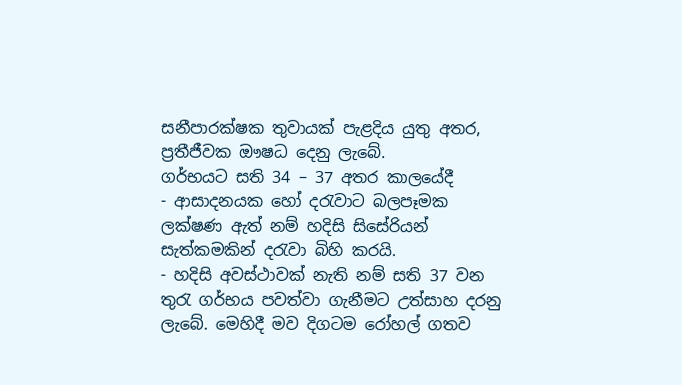සනීපාරක්ෂක තුවායක් පැළදිය යුතු අතර, ප්‍රතීජීවක ඖෂධ දෙනු ලැබේ.
ගර්භයට සති 34 – 37 අතර කාලයේදී
- ආසාදනයක හෝ දරැවාට බලපෑමක ලක්ෂණ ඇත් නම් හදිසි සිසේරියන් සැත්කමකින් දරැවා බිහි කරයි.
- හදිසි අවස්ථාවක් නැති නම් සති 37 වන තුරැ ගර්භය පවත්වා ගැනීමට උත්සාහ දරනු ලැබේ. මෙහිදී මව දිගටම රෝහල් ගතව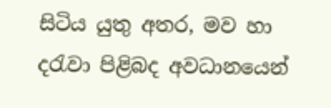සිටිය යුතු අතර, මව හා දරැවා පිළිබද අවධානයෙන්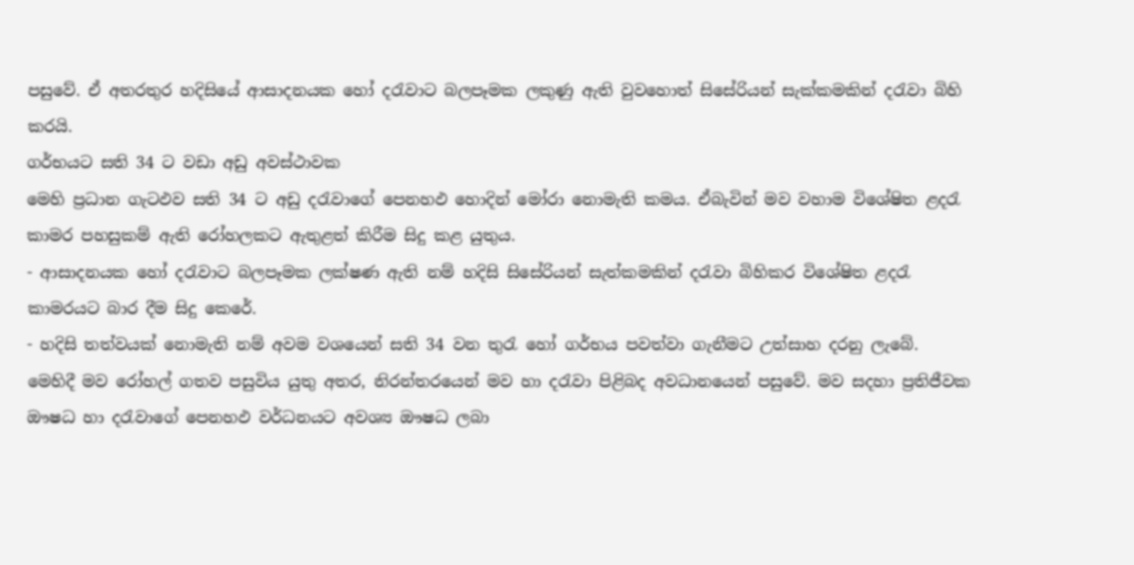පසුවේ. ඒ අතරතුර හදිසියේ ආසාදනයක හෝ දරැවාට බලපෑමක ලකුණු ඇති වුවහොත් සිසේරියන් සැක්කමකින් දරැවා බිහි කරයි.
ගර්භයට සති 34 ට වඩා අඩු අවස්ථාවක
මෙහි ප්‍රධාන ගැටඵව සති 34 ට අඩු දරැවාගේ පෙනහඵ හොදින් මෝරා නොමැති කමය. ඒබැවින් මව වහාම විශේෂිත ළදරැ කාමර පහසුකම් ඇති රෝහලකට ඇතුළත් කිරීම සිදු කළ යුතුය.
- ආසාදනයක හෝ දරැවාට බලපෑමක ලක්ෂණ ඇති නම් හදිසි සිසේරියන් සැත්කමකින් දරැවා බිහිකර විශේෂිත ළදරැ කාමරයට බාර දීම සිදු කෙරේ.
- හදිසි තත්වයක් නොමැති නම් අවම වශයෙන් සති 34 වන තුරැ හෝ ගර්භය පවත්වා ගැනීමට උත්සාහ දරනු ලැබේ.
මෙහිදී මව රෝහල් ගතව පසුවිය යුතු අතර, නිරන්තරයෙන් මව හා දරැවා පිළිබද අවධානයෙන් පසුවේ. මව සදහා ප්‍රතිජීවක ඖෂධ හා දරැවාගේ පෙනහඵ වර්ධනයට අවශ්‍ය ඖෂධ ලබා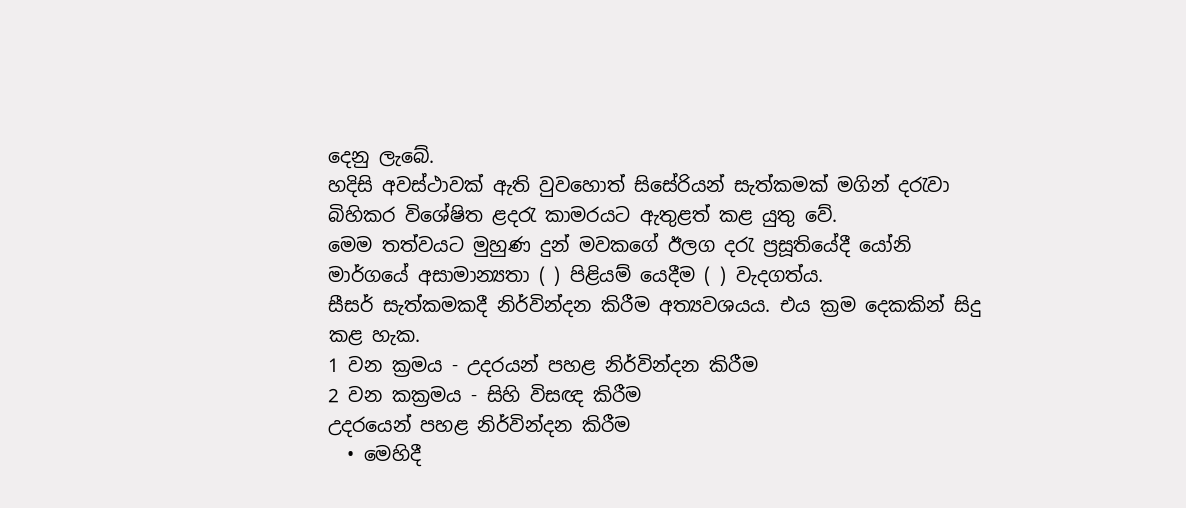දෙනු ලැබේ.
හදිසි අවස්ථාවක් ඇති වුවහොත් සිසේරියන් සැත්කමක් මගින් දරැවා බිහිකර විශේෂිත ළදරැ කාමරයට ඇතුළත් කළ යුතු වේ.
මෙම තත්වයට මුහුණ දුන් මවකගේ ඊලග දරැ ප්‍රසූතියේදී යෝනි මාර්ගයේ අසාමාන්‍යතා ( ) පිළියම් යෙදීම ( ) වැදගත්ය.
සීසර් සැත්කමකදී නිර්වින්දන කිරීම අත්‍යවශයය. එය ක්‍රම දෙකකින් සිදු කළ හැක.
1 වන ක්‍රමය - උදරයන් පහළ නිර්වින්දන කිරීම
2 වන කක්‍රමය - සිහි විසඥ කිරීම
උදරයෙන් පහළ නිර්වින්දන කිරීම
  • මෙහිදී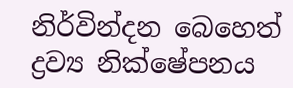නිර්වින්දන බෙහෙත් ද්‍රව්‍ය නික්ෂේපනය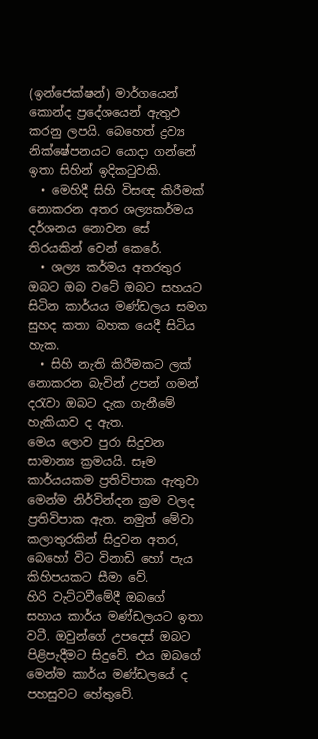(ඉන්ජෙක්ෂන්) මාර්ගයෙන් කොන්ද ප්‍රදේශයෙන් ඇතුඵ කරනු ලපයි. බෙහෙත් ද්‍රව්‍ය නික්ෂේපනයට යොදා ගන්නේ ඉතා සිහින් ඉදිකටුවකි.
  • මෙහිදී සිහි විසඥ කිරීමක් නොකරන අතර ශල්‍යකර්මය දර්ශනය නොවන සේ තිරයකින් වෙන් කෙරේ.
  • ශල්‍ය කර්මය අතරතුර ඔබට ඔබ වටේ ඔබට සහයට සිටින කාර්යය මණ්ඩලය සමග සුහද කතා බහක යෙදී සිටිය හැක.
  • සිහි නැති කිරීමකට ලක් නොකරන බැවින් උපන් ගමන් දරැවා ඔබට දැක ගැනීමේ හැකියාව ද ඇත.
මෙය ලොව පුරා සිදුවන සාමාන්‍ය ක්‍රමයයි. සෑම කාර්යයකම ප්‍රතිවිපාක ඇතුවා මෙන්ම නිර්වින්දන ක්‍රම වලද ප්‍රතිවිපාක ඇත. නමුත් මේවා කලාතුරකින් සිදුවන අතර, බෙහෝ විට විනාඩි හෝ පැය කිහිපයකට සීමා වේ.
හිරි වැට්ටවීමේදී ඔබගේ සහාය කාර්ය මණ්ඩලයට ඉතා වටී. ඔවුන්ගේ උපදෙස් ඔබට පිළිපැදීමට සිදුවේ. එය ඔබගේ මෙන්ම කාර්ය මණ්ඩලයේ ද පහසුවට හේතුවේ.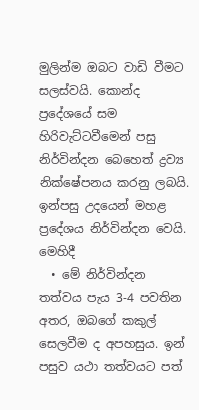මුලින්ම ඔබට වාඩි වීමට සලස්වයි. කොන්ද ප්‍රදේශයේ සම හිරිවැට්ටවීමෙන් පසු නිර්වින්දන බෙහෙත් ද්‍රව්‍ය නික්ෂේපනය කරනු ලබයි. ඉන්පසු උදයෙන් මහළ ප්‍රදේශය නිර්වින්දන වෙයි.
මෙහිදී
  • මේ නිර්වින්දන තත්වය පැය 3-4 පවතින අතර, ඔබගේ කකුල් සෙලවීම ද අපහසුය. ඉන් පසුව යථා තත්වයට පත්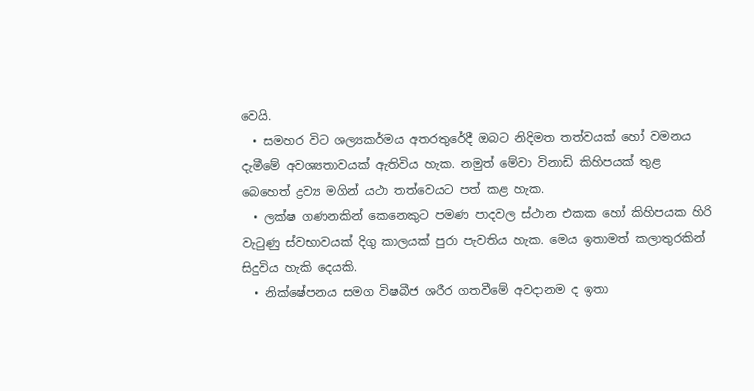වෙයි.
  • සමහර විට ශල්‍යකර්මය අතරතුරේදී ඔබට නිදිමත තත්වයක් හෝ වමනය දැමීමේ අවශ්‍යතාවයක් ඇතිවිය හැක. නමුත් මේවා විනාඩි කිහිපයක් තුළ බෙහෙත් ද්‍රව්‍ය මගින් යථා තත්වෙයට පත් කළ හැක.
  • ලක්ෂ ගණනකින් කෙනෙකුට පමණ පාදවල ස්ථාන එකක හෝ කිහිපයක හිරි වැටුණු ස්වභාවයක් දිගු කාලයක් පුරා පැවතිය හැක. මෙය ඉතාමත් කලාතුරකින් සිදුවිය හැකි දෙයකි.
  • නික්ෂේපනය සමග විෂබීජ ශරීර ගතවීමේ අවදානම ද ඉතා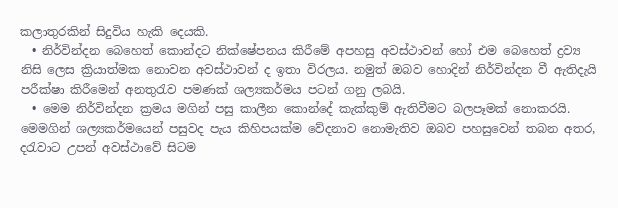කලාතුරකින් සිදුවිය හැකි දෙයකි.
  • නිර්වින්දන බෙහෙත් කොන්දට නික්ෂේපනය කිරීමේ අපහසු අවස්ථාවන් හෝ එම බෙහෙත් ද්‍රව්‍ය නිසි ලෙස ක්‍රියාත්මක නොවන අවස්ථාවන් ද ඉතා විරලය. නමුත් ඔබව හොදින් නිර්වින්දන වී ඇතිදැයි පරීක්ෂා කිරීමෙන් අනතුරැව පමණක් ශල්‍යකර්මය පටන් ගනු ලබයි.
  • මෙම නිර්වින්දන ක්‍රමය මගින් පසු කාලීන කොන්දේ කැක්කුම් ඇතිවීමට බලපෑමක් නොකරයි.
මෙමගින් ශල්‍යකර්මයෙන් පසුවද පැය කිහිපයක්ම වේදනාව නොමැතිව ඔබව පහසුවෙන් තබන අතර, දරැවාට උපන් අවස්ථාවේ සිටම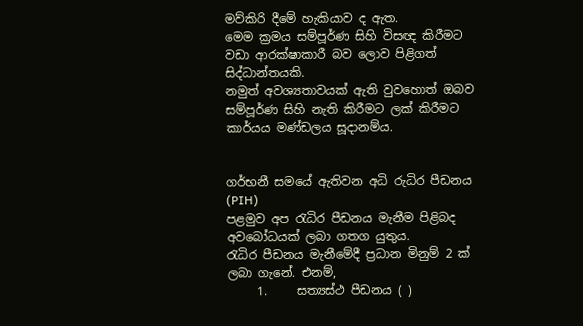මව්කිරි දීමේ හැකියාව ද ඇත.
මෙම ක්‍රමය සම්පූර්ණ සිහි විසඥ කිරීමට වඩා ආරක්ෂාකාරී බව ලොව පිළිගත් සිද්ධාන්තයකි.
නමුත් අවශ්‍යතාවයක් ඇති වුවහොත් ඔබව සම්පූර්ණ සිහි නැති කිරීමට ලක් කිරීමට කාර්යය මණ්ඩලය සූදානම්ය.


ගර්භනී සමයේ ඇතිවන අධි රුධිර පීඩනය (PIH)
පළමුව අප රැධිර පීඩනය මැනීම පිළිබද අවබෝධයක් ලබා ගතග යුතුය.
රැධිර පීඩනය මැනීමේදී ප්‍රධාන මිනුම් 2 ක් ලබා ගැනේ. එනම්,
     1.     සත්‍යස්ථ පීඩනය ( )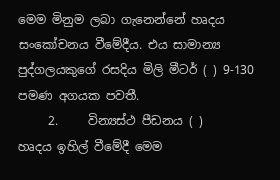මෙම මිනුම ලබා ගැනෙන්නේ හෘදය සංකෝචනය වීමේදීය. එය සාමාන්‍ය පුද්ගලයකුගේ රසදිය මිලි මීටර් ( ) 9-130 පමණ අගයක පවතී.
     2.     වින්‍යස්ථ පීඩනය ( )
හෘදය ඉහිල් වීමේදී මෙම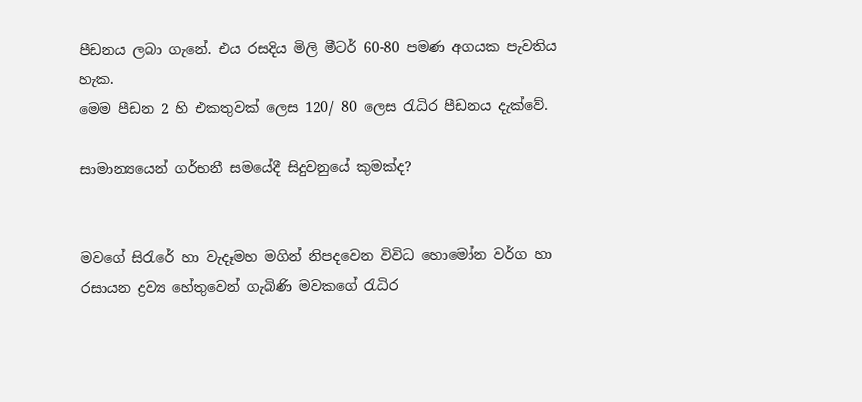පීඩනය ලබා ගැනේ. එය රසදිය මිලි මීටර් 60-80 පමණ අගයක පැවතිය හැක.
මෙම පීඩන 2 හි එකතුවක් ලෙස 120/ 80 ලෙස රැධිර පීඩනය දැක්වේ.

සාමාන්‍යයෙන් ගර්භනී සමයේදී සිදුවනුයේ කුමක්ද?


මවගේ සිරැරේ හා වැදෑමහ මගින් නිපදවෙන විවිධ හොමෝන වර්ග හා රසායන ද්‍රව්‍ය හේතුවෙන් ගැබිණි මවකගේ රැධිර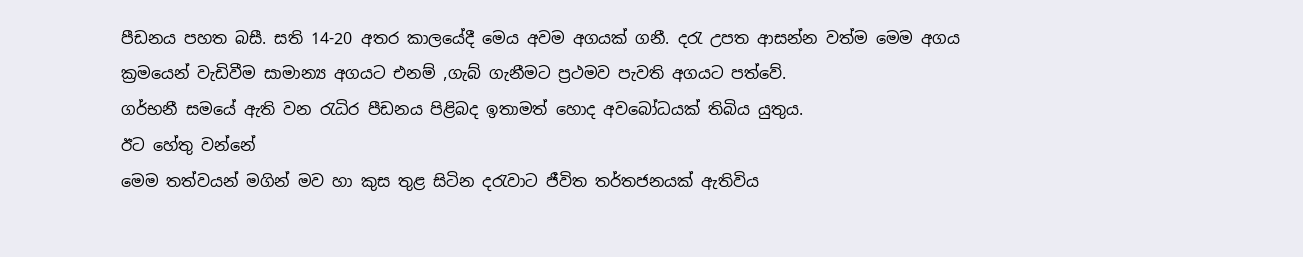පීඩනය පහත බසී. සති 14-20 අතර කාලයේදී මෙය අවම අගයක් ගනී. දරැ උපත ආසන්න වත්ම මෙම අගය ක්‍රමයෙන් වැඩිවීම සාමාන්‍ය අගයට එනම් ,ගැබ් ගැනීමට ප්‍රථමව පැවති අගයට පත්වේ.
ගර්භනී සමයේ ඇති වන රැධිර පීඩනය පිළිබද ඉතාමත් හොද අවබෝධයක් තිබිය යුතුය.
ඊට හේතු වන්නේ
මෙම තත්වයන් මගින් මව හා කුස තුළ සිටින දරැවාට ජීවිත තර්තජනයක් ඇතිවිය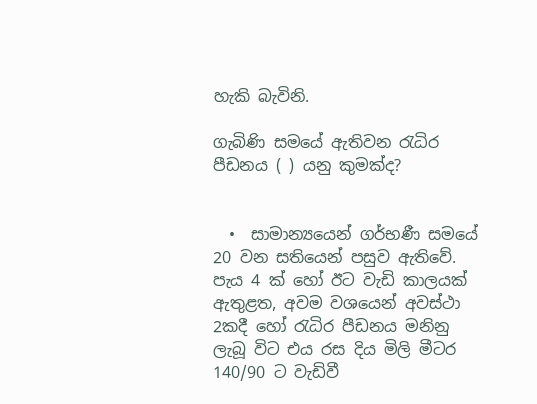හැකි බැවිනි.

ගැබිණි සමයේ ඇතිවන රැධිර පීඩනය ( ) යනු කුමක්ද?


  •  සාමාන්‍යයෙන් ගර්භණී සමයේ 20 වන සතියෙන් පසුව ඇතිවේ.
පැය 4 ක් හෝ ඊට වැඩි කාලයක් ඇතුළත, අවම වශයෙන් අවස්ථා 2කදී හෝ රැධිර පීඩනය මනිනු ලැබූ විට එය රස දිය මිලි මීටර 140/90 ට වැඩිවී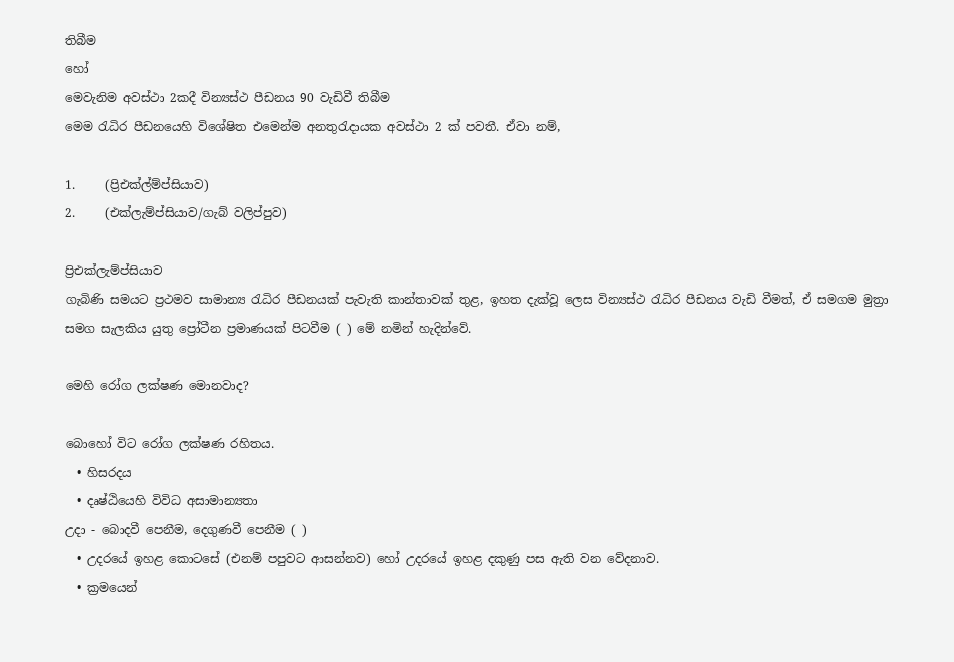තිබීම
හෝ
මෙවැනිම අවස්ථා 2කදී වින්‍යස්ථ පීඩනය 90 වැඩිවී තිබීම
මෙම රැධිර පීඩනයෙහි විශේෂිත එමෙන්ම අනතුරැදායක අවස්ථා 2 ක් පවතී. ඒවා නම්,

1.     (ප්‍රිඑක්ල්ම්ප්සියාව)
2.     (එක්ලැම්ප්සියාව/ගැබ් වලිප්පුව)

ප්‍රිඑක්ලැම්ප්සියාව
ගැබිණි සමයට ප්‍රථමව සාමාන්‍ය රැධිර පීඩනයක් පැවැති කාන්තාවක් තුළ, ඉහත දැක්වූ ලෙස වින්‍යස්ථ රැධිර පීඩනය වැඩි වීමත්, ඒ සමගම මුත්‍රා සමග සැලකිය යුතු ප්‍රෝටීන ප්‍රමාණයක් පිටවීම ( ) මේ නමින් හැදින්වේ.

මෙහි රෝග ලක්ෂණ මොනවාද?

බොහෝ විට රෝග ලක්ෂණ රහිතය.
  • හිසරදය
  • දෘෂ්ඨියෙහි විවිධ අසාමාන්‍යතා
උදා - බොදවී පෙනීම, දෙගුණවී පෙනීම ( )
  • උදරයේ ඉහළ කොටසේ (එනම් පපුවට ආසන්නව) හෝ උදරයේ ඉහළ දකුණු පස ඇති වන වේදනාව.
  • ක්‍රමයෙන්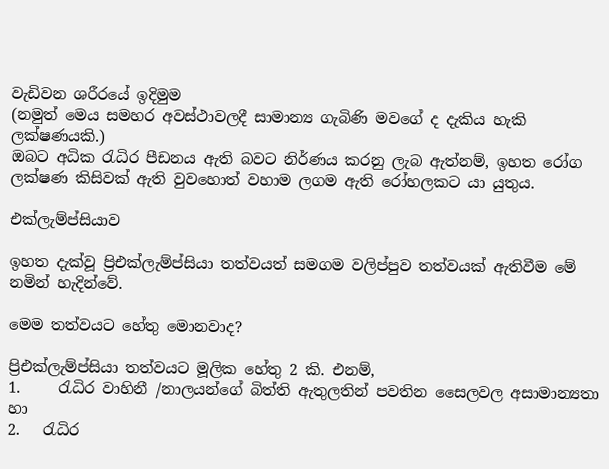වැඩිවන ශරීරයේ ඉදිමුම
(නමුත් මෙය සමහර අවස්ථාවලදී සාමාන්‍ය ගැබිණි මවගේ ද දැකිය හැකි ලක්ෂණයකි.)
ඔබට අධික රැධිර පීඩනය ඇති බවට නිර්ණය කරනු ලැබ ඇත්නම්, ඉහත රෝග ලක්ෂණ කිසිවක් ඇති වුවහොත් වහාම ලගම ඇති රෝහලකට යා යුතුය.

එක්ලැම්ප්සියාව

ඉහත දැක්වූ ප්‍රිඑක්ලැම්ප්සියා තත්වයත් සමගම වලිප්පුව තත්වයක් ඇතිවීම මේ නමින් හැදින්වේ.

මෙම තත්වයට හේතු මොනවාද?

ප්‍රිඑක්ලැම්ප්සියා ‍තත්වයට මූලික හේතු 2 කි. එනම්,
1.     රැධිර වාහිනී /නාලයන්ගේ බිත්ති ඇතුලතින් පවතින සෛලවල අසාමාන්‍යතා
හා
2.   රැධිර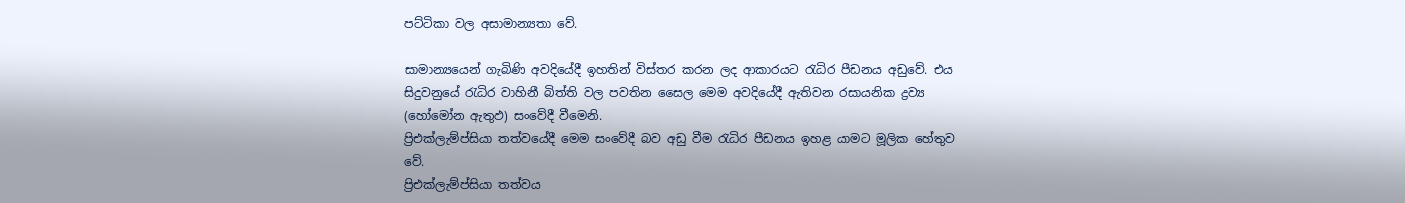පට්ටිකා වල අසාමාන්‍යතා වේ.

සාමාන්‍යයෙන් ගැබිණි අවදියේදී ඉහතින් විස්තර කරන ලද ආකාරයට රැධිර පීඩනය අඩුවේ. එය සිදුවනුයේ රැධිර වාහිනී බිත්ති වල පවතින සෛල මෙම අවදියේදී ඇතිවන රසායනික ද්‍රව්‍ය (හෝමෝන ඇතුඵ) සංවේදී වීමෙනි.
ප්‍රිඑක්ලැම්ප්සියා තත්වයේදී මෙම සංවේදී බව අඩු වීම රැධිර පීඩනය ඉහළ යාමට මූලික හේතුව වේ.
ප්‍රිඑක්ලැම්ප්සියා තත්වය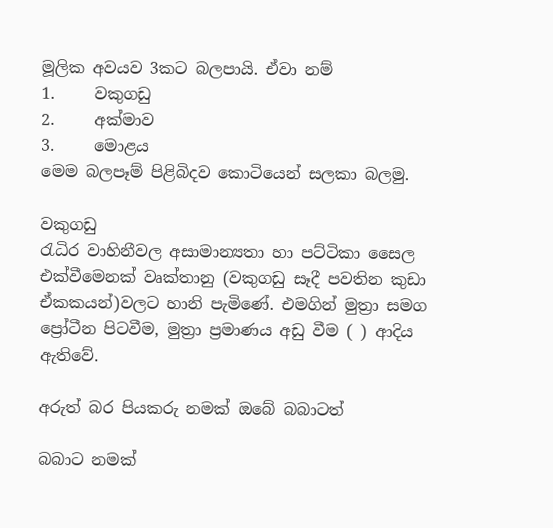මූලික අවයව 3කට බලපායි. ඒවා නම්
1.     වකුගඩු
2.     අක්මාව
3.     මොළය
මෙම බලපෑම් පිළිබිදව කොටියෙන් සලකා බලමු.

වකුගඩු
රැධිර වාහිනීවල අසාමාන්‍යතා හා පට්ටිකා සෛල එක්වීමෙනක් වෘක්තානු (වකුගඩු සෑදී පවතින කුඩා ඒකකයන්)වලට හානි පැමිණේ. එමගින් මුත්‍රා සමග ප්‍රෝටීන පිටවීම, මුත්‍රා ප්‍රමාණය අඩු වීම ( ) ආදිය ඇතිවේ.

අරුත් බර පියකරු නමක් ඔබේ බබාටත්

බබාට නමක්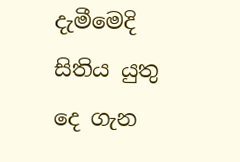දැමීමෙදි සිතිය යුතු දෙ ගැන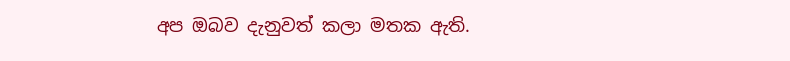අප ඔබව දැනුවත් කලා මතක ඇති.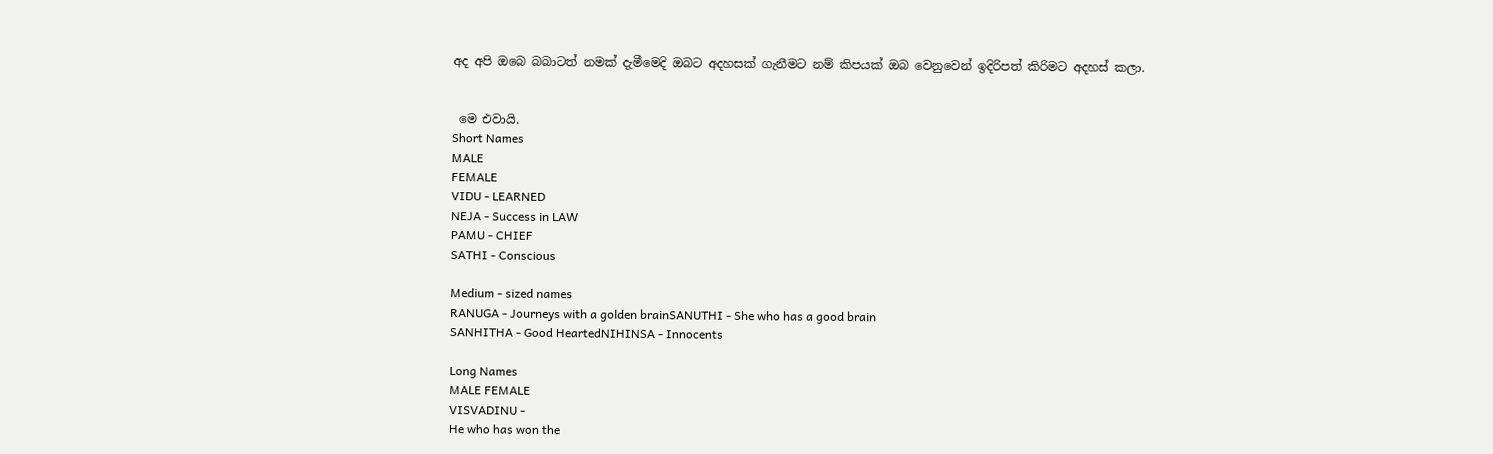අද අපි ඔබෙ බබාටත් නමක් දැමීමෙදි ඔබට අදහසක් ගැනීමට නම් කිපයක් ඔබ වෙනුවෙන් ඉදිරිපත් කිරිමට අදහස් කලා.


 මෙ එවායි.
Short Names
MALE
FEMALE
VIDU - LEARNED
NEJA - Success in LAW
PAMU - CHIEF
SATHI - Conscious

Medium - sized names
RANUGA - Journeys with a golden brainSANUTHI - She who has a good brain
SANHITHA - Good HeartedNIHINSA - Innocents

Long Names
MALE FEMALE
VISVADINU -
He who has won the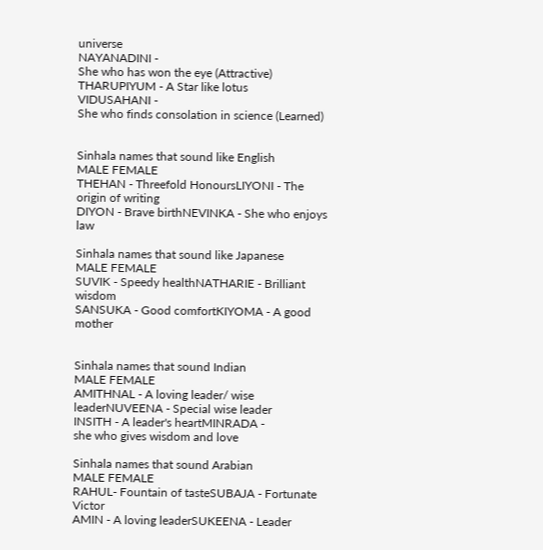universe
NAYANADINI -
She who has won the eye (Attractive)
THARUPIYUM - A Star like lotus
VIDUSAHANI -
She who finds consolation in science (Learned)


Sinhala names that sound like English
MALE FEMALE
THEHAN - Threefold HonoursLIYONI - The origin of writing
DIYON - Brave birthNEVINKA - She who enjoys law

Sinhala names that sound like Japanese
MALE FEMALE
SUVIK - Speedy healthNATHARIE - Brilliant wisdom
SANSUKA - Good comfortKIYOMA - A good mother


Sinhala names that sound Indian
MALE FEMALE
AMITHNAL - A loving leader/ wise leaderNUVEENA - Special wise leader
INSITH - A leader's heartMINRADA -
she who gives wisdom and love

Sinhala names that sound Arabian
MALE FEMALE
RAHUL- Fountain of tasteSUBAJA - Fortunate Victor
AMIN - A loving leaderSUKEENA - Leader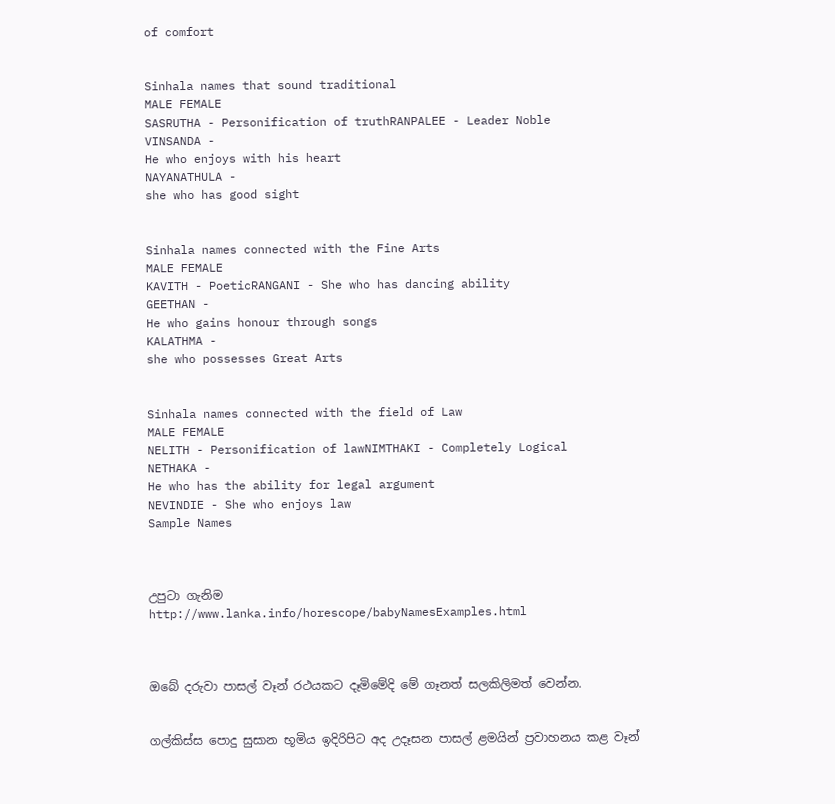of comfort


Sinhala names that sound traditional
MALE FEMALE
SASRUTHA - Personification of truthRANPALEE - Leader Noble
VINSANDA -
He who enjoys with his heart
NAYANATHULA -
she who has good sight


Sinhala names connected with the Fine Arts
MALE FEMALE
KAVITH - PoeticRANGANI - She who has dancing ability
GEETHAN -
He who gains honour through songs
KALATHMA -
she who possesses Great Arts


Sinhala names connected with the field of Law
MALE FEMALE
NELITH - Personification of lawNIMTHAKI - Completely Logical
NETHAKA -
He who has the ability for legal argument
NEVINDIE - She who enjoys law
Sample Names



උපුටා ගැනිම
http://www.lanka.info/horescope/babyNamesExamples.html



ඔබේ දරුවා පාසල් වෑන් රථයකට දෑමිමේදි මේ ගෑනත් සලකිලිමත් වෙන්න.


ගල්කිස්ස පොදු සුසාන භූමිය ඉදිරිපිට අද උදෑසන පාසල් ළමයින් ප්‍රවාහනය කළ වෑන්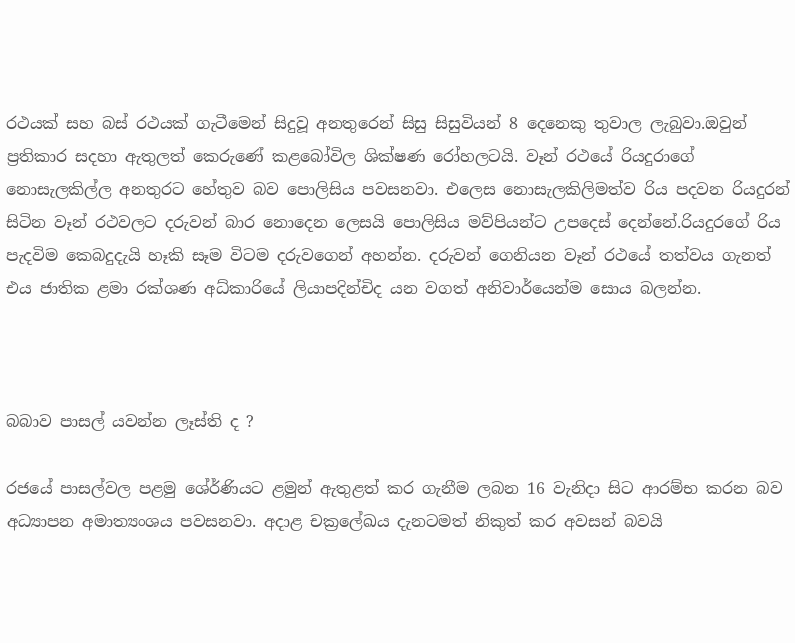රථයක් සහ බස් රථයක් ගැටීමෙන් සිදුවූ අනතුරෙන් සිසු සිසුවියන් 8 දෙනෙකු තුවාල ලැබුවා.ඔවුන් ප්‍රතිකාර සදහා ඇතුලත් කෙරුණේ කළබෝවිල ශික්ෂණ රෝහලටයි. වෑන් රථයේ රියදුරාගේ නොසැලකිල්ල අනතුරට හේතුව බව පොලිසිය පවසනවා. එලෙස නොසැලකිලිමත්ව රිය පදවන රියදුරන් සිටින වෑන් රථවලට දරුවන් බාර නොදෙන ලෙසයි පොලිසිය මව්පියන්ට උපදෙස් දෙන්නේ.රියදුරගේ රිය පැදවිම කෙබදුදැයි හෑකි සෑම විටම දරුවගෙන් අහන්න. දරුවන් ගෙනියන වෑන් රථයේ තත්වය ගැනත් එය ජාතික ළමා රක්ශණ අධ්කාරියේ ලියාපදින්චිද යන වගත් අනිවාර්යෙන්ම සොය බලන්න.



බබාව පාසල් යවන්න ලෑස්ති ද ?

රජයේ පාසල්වල පළමු ශේ‍ර්ණියට ළමුන් ඇතුළත් කර ගැනීම ලබන 16 වැනිදා සිට ආරම්භ කරන බව අධ්‍යාපන අමාත්‍යංශය පවසනවා. අදාළ චක්‍රලේඛය දැනටමත් නිකුත් කර අවසන් බවයි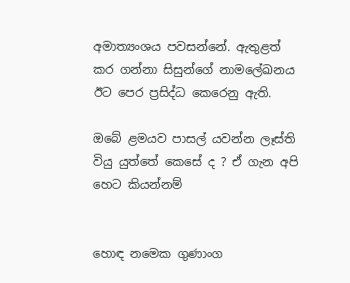අමාත්‍යංශය පවසන්නේ. ඇතුළත් කර ගන්නා සිසුන්ගේ නාමලේඛනය ඊට පෙර ප්‍රසිද්ධ කෙරෙනු ඇති.

ඔබේ ළමයව පාසල් යවන්න ලෑස්ති වියු යුත්තේ කෙසේ ද ? ඒ ගැන අපි හෙට කියන්නම්


හොඳ නමෙක ගුණාංග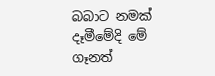බබාට නමක් දෑමීමේදි මේ ගෑනත්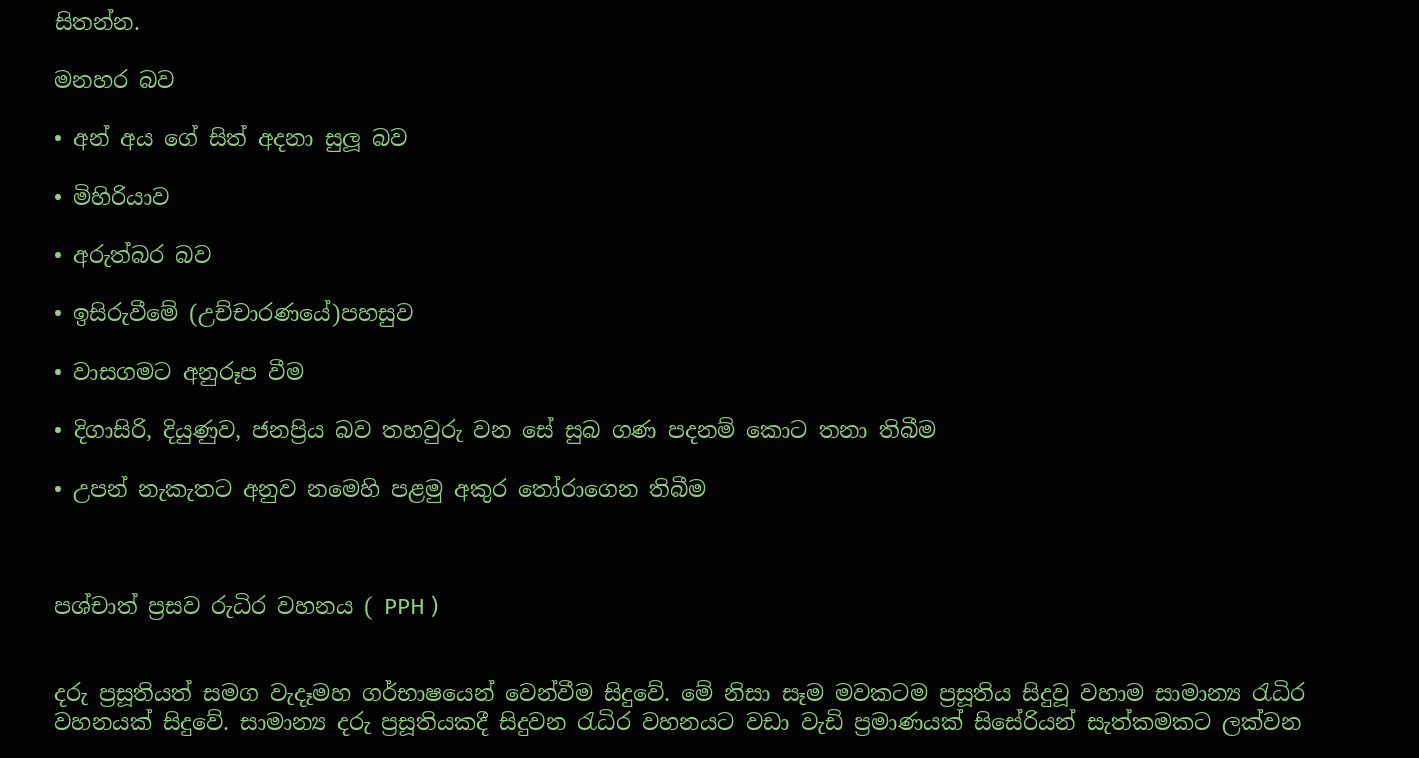සිතන්න.

මනහර බව

• අන් අය ගේ සිත් අදනා සුලූ බව

• මිහිරියාව

• අරුත්බර බව

• ඉසිරුවීමේ (උච්චාරණයේ)පහසුව

• වාසගමට අනුරූප වීම

• දිගාසිරි, දියුණුව, ජනප්‍රිය බව තහවුරු වන සේ සුබ ගණ පදනම් කොට තනා තිබීම

• උපන් නැකැතට අනුව නමෙහි පළමු අකුර තෝරාගෙන තිබීම



පශ්චාත් ප්‍රසව රුධිර වහනය ( PPH )


දරු ප්‍රසූතියත් සමග වැදෑමහ ගර්භාෂයෙන් වෙන්වීම සිදුවේ. මේ නිසා සෑම මවකටම ප්‍රසූතිය සිදුවූ වහාම සාමාන්‍ය රැධිර වහනයක් සිදුවේ. සාමාන්‍ය දරු ප්‍රසූතියකදී සිදුවන රැධිර වහනයට වඩා වැඩි ප්‍රමාණයක් සිසේරියන් සැත්කමකට ලක්වන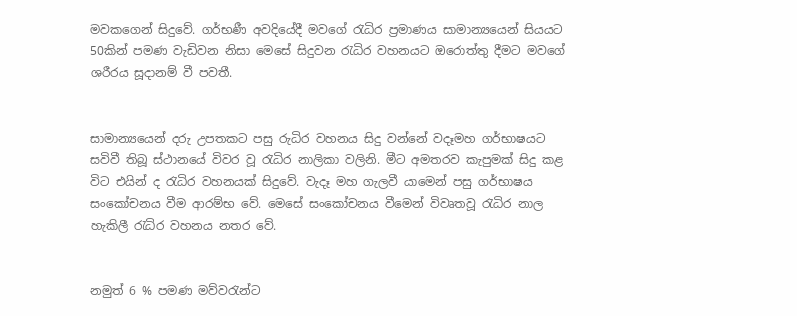මවකගෙන් සිදුවේ. ගර්භණී අවදියේදී මවගේ රැධිර ප්‍රමාණය සාමාන්‍යයෙන් සියයට 50කින් පමණ වැඩිවන නිසා මෙසේ සිදුවන රැධිර වහනයට ඔරොත්තු දීමට මවගේ ශරීරය සූදානම් වී පවතී.


සාමාන්‍යයෙන් දරු උපතකට පසු රුධිර වහනය සිදු වන්නේ වදෑමහ ගර්භාෂයට සවිවී තිබූ ස්ථානයේ විවර වූ රැධිර නාලිකා වලිනි. මීට අමතරව කැපුමක් සිදු කළ විට එයින් ද රැධිර වහනයක් සිදුවේ. වැදෑ මහ ගැලවී යාමෙන් පසු ගර්භාෂය සංකෝචනය වීම ආරම්භ වේ. මෙසේ සංකෝචනය වීමෙන් විවෘතවූ රැධිර නාල හැකිලී රැධිර වහනය නතර වේ.


නමුත් 6 % පමණ මව්වරැන්ට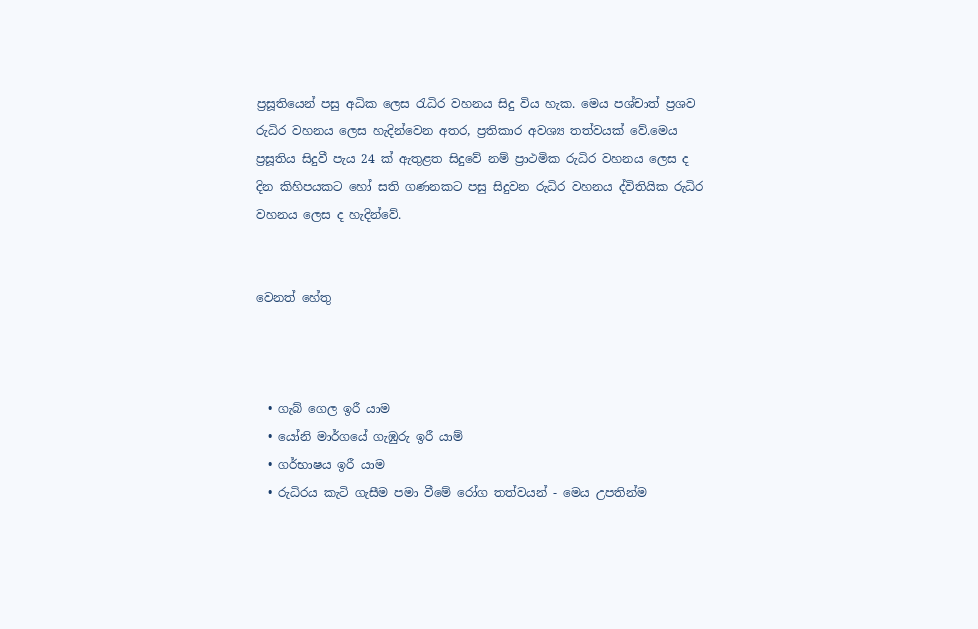ප්‍රසූතියෙන් පසු අධික ලෙස රැධිර වහනය සිදු විය හැක. මෙය පශ්චාත් ප්‍රශව රුධිර වහනය ලෙස හැදින්වෙන අතර, ප්‍රතිකාර අවශ්‍ය තත්වයක් වේ.මෙය ප්‍රසූතිය සිදුවී පැය 24 ක් ඇතුළත සිදුවේ නම් ප්‍රාථමික රුධිර වහනය ලෙස ද  දින කිහිපයකට හෝ සති ගණනකට පසු සිදුවන රුධිර වහනය ද්විතියික රුධිර වහනය ලෙස ද හැදින්වේ.


වෙනත් හේතු



  • ගැබ් ගෙල ඉරී යාම
  • යෝනි මාර්ගයේ ගැඹුරු ඉරී යාම්
  • ගර්භාෂය ඉරී යාම
  • රුධිරය කැටි ගැසීම පමා වීමේ රෝග තත්වයන් - මෙය උපතින්ම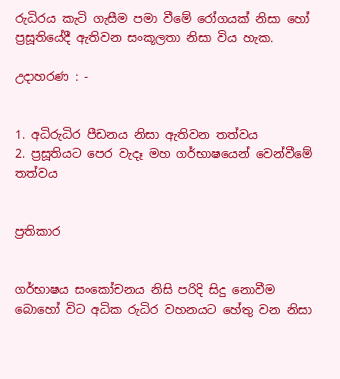රුධිරය කැටි ගැසීම පමා වීමේ රෝගයක් නිසා හෝ ප්‍රසූතියේදී ඇතිවන සංකූලතා නිසා විය හැක.

උදාහරණ : -


1. අධිරුධිර පීඩනය නිසා ඇතිවන තත්වය
2. ප්‍රසූතියට පෙර වැදෑ මහ ගර්භාෂයෙන් වෙන්වීමේ තත්වය


ප්‍රතිකාර


ගර්භාෂය සංකෝචනය නිසි පරිදි සිදු නොවීම බොහෝ විට අධික රුධිර වහනයට හේතු වන නිසා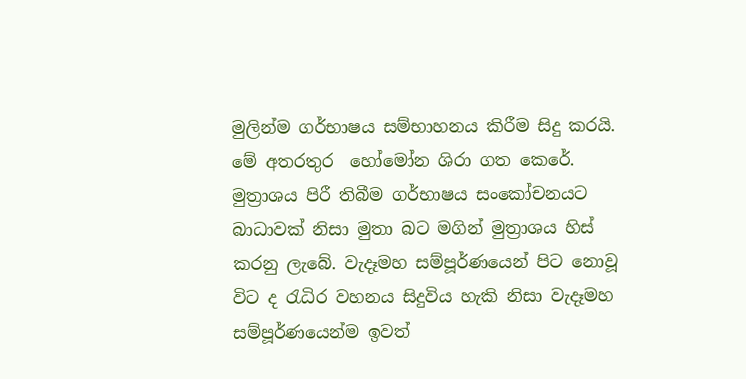මුලින්ම ගර්භාෂය සම්භාහනය කිරීම සිදු කරයි. මේ අතරතුර  හෝ‍‍මෝන ශිරා ගත කෙ‍රේ. මුත්‍රාශය පිරී තිබීම ගර්භාෂය සංකෝචනයට බාධාවක් නිසා මුතා බට මගින් මුත්‍රාශය හිස් කරනු ලැබේ. වැදෑමහ සම්පූර්ණයෙන් පිට නොවූ විට ද රැධිර වහනය සිදුවිය හැකි නිසා වැදෑමහ සම්පූර්ණයෙන්ම ඉවත්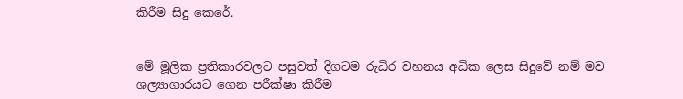කිරීම සිදු කෙරේ.


මේ මූලික ප්‍රතිකාරවලට පසුවත් දිගටම රුධිර වහනය අධික ලෙස සිදුවේ නම් මව ශල්‍යාගාරයට ගෙන පරීක්ෂා කිරීම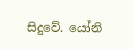සිදුවේ. යෝනි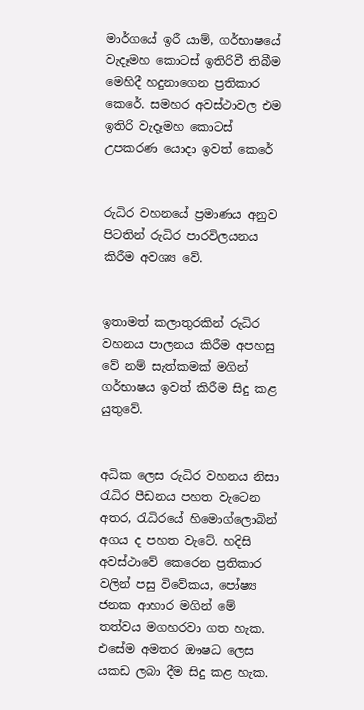මාර්ගයේ ඉරී යාම්, ගර්භාෂයේ වැදෑමහ කොටස් ඉතිරිවී තිබීම මෙහිදී හදුනාගෙන ප්‍රතිකාර කෙරේ. සමහර අවස්ථාවල එම ඉතිරි වැදෑමහ කොටස් උපකරණ යොදා ඉවත් කෙරේ


රුධිර වහනයේ ප්‍රමාණය අනුව පිටතින් රුධිර පාරවිලයනය කිරීම අවශ්‍ය වේ.


ඉතාමත් කලාතුරකින් රුධිර වහනය පාලනය කිරීම අපහසු වේ නම් සැත්කමක් මගින් ගර්භාෂය ඉවත් කිරීම සිදු කළ යුතුවේ.


අධික ලෙස රුධිර වහනය නිසා රැධිර පීඩනය පහත වැටෙන අතර, රැධිරයේ හිමොග්ලොබින් අගය ද පහත වැටේ. හදිසි අවස්ථාවේ කෙරෙන ප්‍රතිකාර වලින් පසු විවේකය, පෝෂ්‍ය ජනක ආහාර මගින් මේ තත්වය මගහරවා ගත හැක. එ‍සේම අමතර ඖෂධ ලෙස යකඩ ලබා දීම සිදු කළ හැක.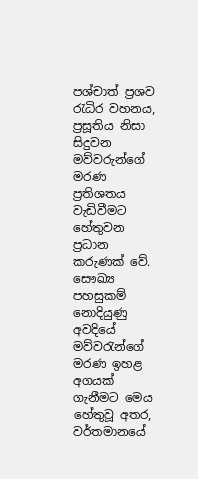පශ්චාත් ප්‍රශව රැධිර වහනය, ප්‍රසූතිය නිසා සිදුවන මව්වරුන්ගේ මරණ ප්‍රතිශතය වැඩිවීමට හේතුවන ප්‍රධාන කරුණක් වේ. සෞඛ්‍ය පහසුකම් නොදියුණු අවදියේ මව්වරැන්ගේ මරණ ඉහළ අගයක් ගැනීමට මෙය හේතුවූ අතර, වර්තමානයේ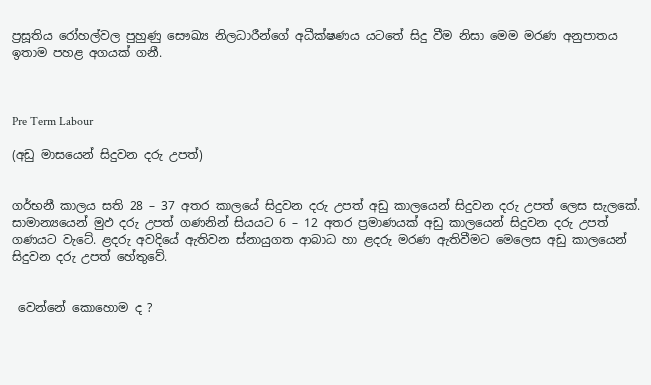ප්‍රසූතිය රෝහල්වල පුහුණු සෞඛ්‍ය නිලධාරීන්ගේ අධීක්ෂණය යටතේ සිදු වීම නිසා මෙම මරණ අනුපාතය ඉතාම පහළ අගයක් ගනී.



Pre Term Labour

(අඩු මාසයෙන් සිදුවන දරු උපත්)


ගර්භනී කාලය සති 28 – 37 අතර කාලයේ සිදුවන දරු උපත් අඩු කාලයෙන් සිදුවන දරු උපත් ලෙස සැලකේ. සාමාන්‍යයෙන් මුඵ දරු උපත් ගණනින් සියයට 6 – 12 අතර ප්‍රමාණයක් අඩු කාලයෙන් සිදුවන දරු උපත් ගණයට වැටේ. ළදරු අවදියේ ඇතිවන ස්නායුගත ආබාධ හා ළදරු මරණ ඇතිවීමට මෙලෙස අඩු කාලයෙන් සිදුවන දරු උපත් හේතුවේ.


 වෙන්නේ කොහොම ද ?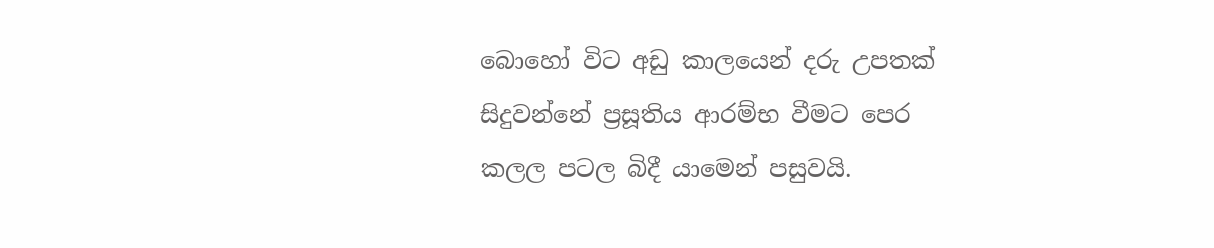බොහෝ විට අඩු කාලයෙන් දරු උපතක් සිදුවන්නේ ප්‍රසූතිය ආරම්භ වීමට පෙර කලල පටල බිදී යාමෙන් පසුවයි.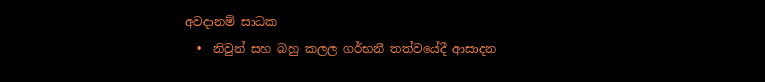අවදානම් සාධක
  •  නිවුන් සහ බහු කලල ගර්භනී තත්වයේදී ආසාදන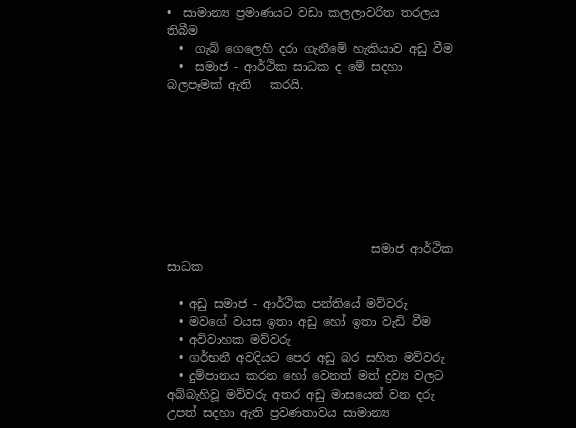•  සාමාන්‍ය ප්‍රමාණයට වඩා කලලාවරිත තරලය තිබීම
  •  ගැබ් ගෙලෙහි දරා ගැනීමේ හැකියාව අඩු වීම
  •  සමාජ - ආර්ථික සාධක ද මේ සදහා බලපෑමක් ඇති   කරයි.








                                  සමාජ ආර්ථික සාධක

  • අඩු සමාජ - ආර්ථික පන්තියේ මව්වරු
  • මවගේ වයස ඉතා අඩු හෝ ඉතා වැඩි වීම
  • අවිවාහක මව්වරු
  • ගර්භනී අවදියට පෙර අඩු බර සහිත මව්වරු
  • දුම්පානය කරන හෝ වෙනත් මත් ද්‍රව්‍ය වලට අබ්බැහිවූ මව්වරු අතර අඩු මාසයෙන් වන දරු උපත් සදහා ඇති ප්‍රවණතාවය සාමාන්‍ය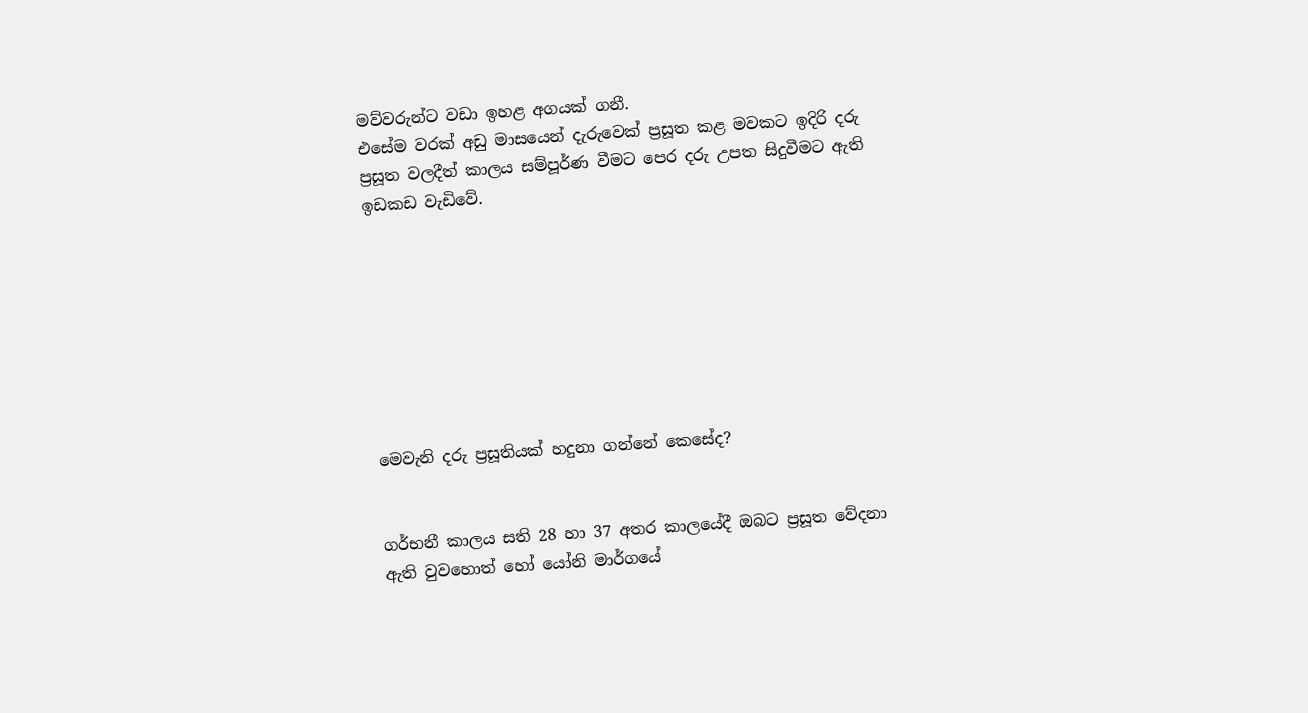මව්වරුන්ට වඩා ඉහළ අගයක් ගනී.
එසේම වරක් අඩු මාසයෙන් දැරුවෙක් ප්‍රසූත කළ මවකට ඉදිරි දරු ප්‍රසූත වලදීත් කාලය සම්පූර්ණ වීමට පෙර දරු උපත සිදුවීමට ඇති ඉඩකඩ වැඩිවේ.








මෙවැනි දරු ප්‍රසූතියක් හදුනා ගන්නේ කෙසේද?


ගර්භනී කාලය සති 28 හා 37 අතර කාලයේදී ඔබට ප්‍රසූත වේදනා ඇති වුවහොත් හෝ යෝනි මාර්ගයේ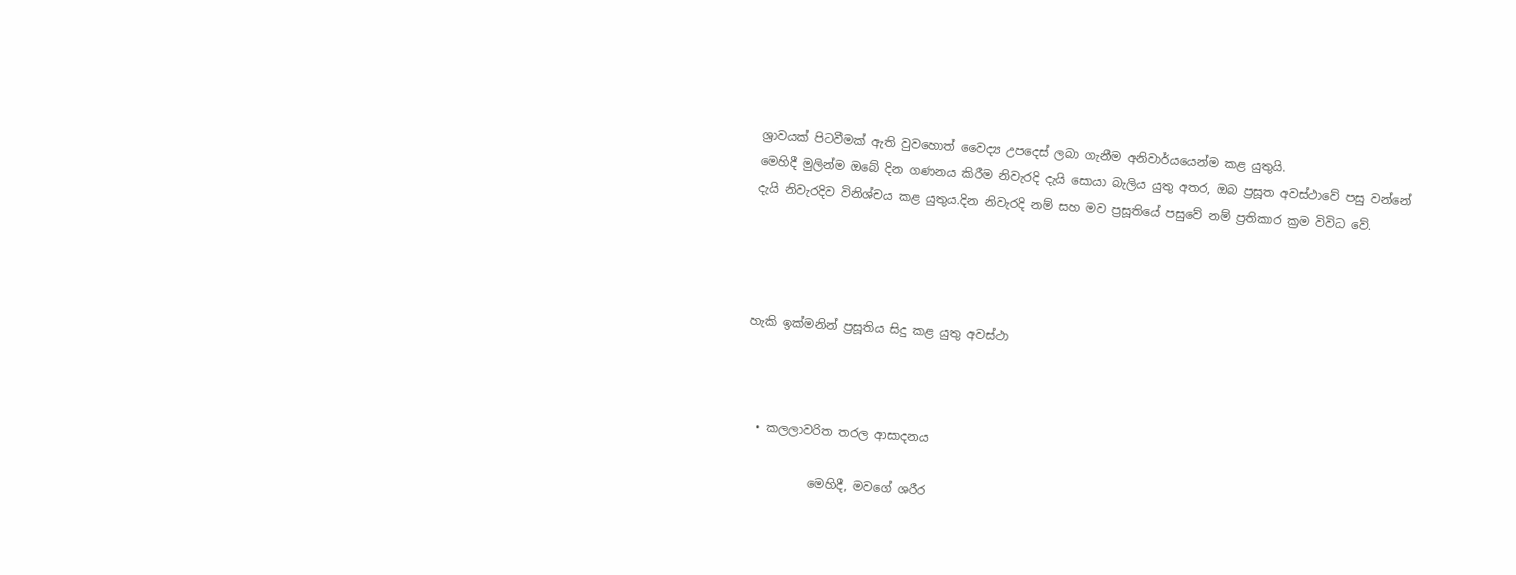ශ්‍රාවයක් පිටවීමක් ඇති වුවහොත් වෛද්‍ය උපදෙස් ලබා ගැනීම අනිවාර්යයෙන්ම කළ යුතුයි.
මෙහිදී මුලින්ම ඔබේ දින ගණනය කිරීම නිවැරදි දැයි සොයා බැලිය යුතු අතර, ඔබ ප්‍රසූත අවස්ථාවේ පසු වන්නේ දැයි නිවැරදිව විනිශ්චය කළ යුතුය.දින නිවැරදි නම් සහ මව ප්‍රසූතියේ පසුවේ නම් ප්‍රතිකාර ක්‍රම විවිධ වේ.




හැකි ඉක්මනින් ප්‍රසූතිය සිදු කළ යුතු අවස්ථා



  • කලලාවරිත තරල ආසාදනය

           මෙහිදී, මවගේ ශරීර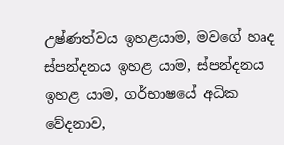උෂ්ණත්වය ඉහළයාම, මවගේ හෘද ස්පන්දනය ඉහළ යාම, ස්පන්දනය ඉහළ යාම, ගර්භාෂයේ අධික වේදනාව,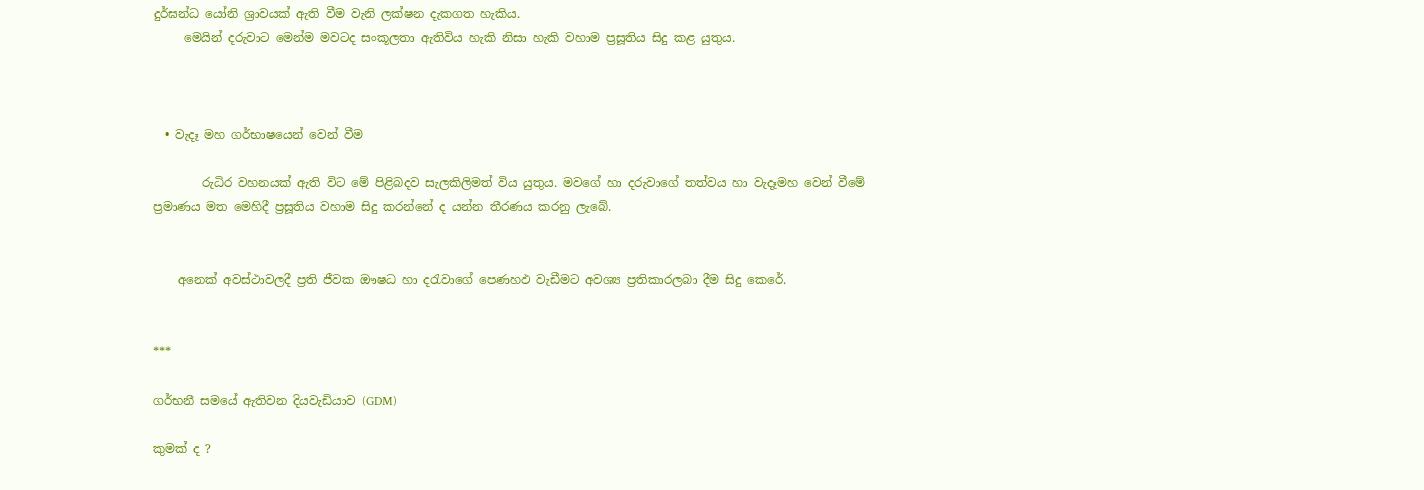දුර්ඝන්ධ යෝනි ශ්‍රාවයක් ඇති වීම වැනි ලක්ෂන දැකගත හැකිය.
     මෙයින් දරුවාට මෙන්ම මවටද සංකූලතා ඇතිවිය හැකි නිසා හැකි වහාම ප්‍රසූතිය සිදු කළ යුතුය.



  • වැදෑ මහ ගර්භාෂයෙන් වෙන් වීම

        රුධිර වහනයක් ඇති විට මේ පිළිබදව සැලකිලිමත් විය යුතුය. මවගේ හා දරුවාගේ තත්වය හා වැදෑමහ වෙන් වීමේ ප්‍රමාණය මත මෙහිදී ප්‍රසූතිය වහාම සිදු කරන්නේ ද යන්න තීරණය කරනු ලැබේ.


    අනෙක් අවස්ථාවලදී ප්‍රති ජීවක ඖෂධ හා දරැවාගේ පෙණහඵ වැඩීමට අවශ්‍ය ප්‍රතිකාරලබා දීම සිදු කෙරේ.


***

ගර්භනී සමයේ ඇතිවන දියවැඩියාව (GDM)

කුමක් ද ?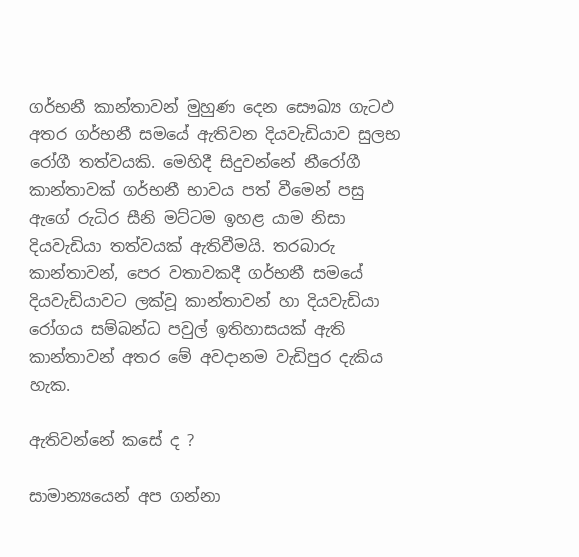ගර්භනී කාන්තාවන් මුහුණ දෙන සෞඛ්‍ය ගැටඵ අතර ගර්භනී සමයේ ඇතිවන දියවැඩියාව සුලභ රෝගී තත්වයකි. මෙහිදී සිදුවන්නේ නීරෝගී කාන්තාවක් ගර්භනී භාවය පත් වීමෙන් පසු ඇගේ රුධිර සීනි මට්ටම ඉහළ යාම නිසා දියවැඩියා තත්වයක් ඇතිවීමයි. තරබාරු කාන්තාවන්, පෙර වතාවකදී ගර්භනී සමයේ දියවැඩියාවට ලක්වූ කාන්තාවන් හා දියවැඩියා රෝගය සම්බන්ධ පවුල් ඉතිහාසයක් ඇති කාන්තාවන් අතර මේ අවදානම වැඩිපුර දැකිය හැක.

ඇතිවන්නේ කසේ ද ?

සාමාන්‍යයෙන් අප ගන්නා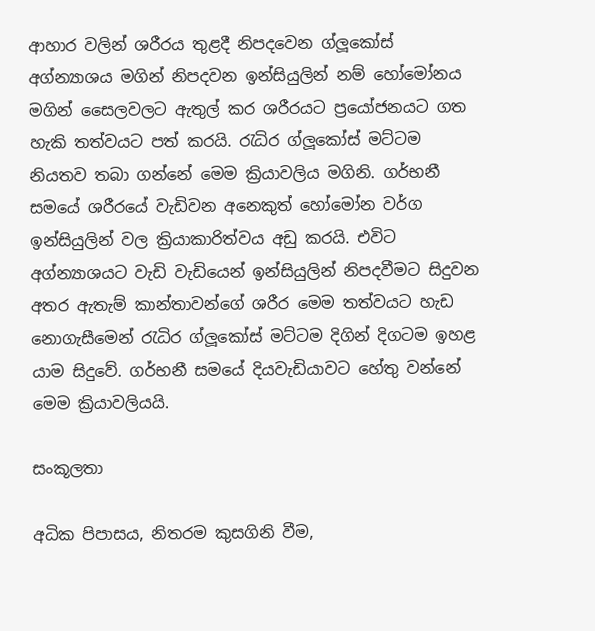ආහාර වලින් ශරීරය තුළදී නිපදවෙන ග්ලූකෝස් අග්න්‍යාශය මගින් නිපදවන ඉන්සියුලින් නම් හෝමෝනය මගින් සෛලවලට ඇතුල් කර ශරීරයට ප්‍රයෝජනයට ගත හැකි තත්වයට පත් කරයි. රැධිර ග්ලූකෝස් මට්ටම නියතව තබා ගන්නේ මෙම ක්‍රියාවලිය මගිනි. ගර්භනී සමයේ ශරීරයේ වැඩිවන අනෙකුත් හෝමෝන වර්ග ඉන්සියුලින් වල ක්‍රියාකාරිත්වය අඩු කරයි. එවිට අග්න්‍යාශයට වැඩි වැඩියෙන් ඉන්සියුලින් නිපදවීමට සිදුවන අතර ඇතැම් කාන්තාවන්ගේ ශරීර මෙම තත්වයට හැඩ නොගැසීමෙන් රැධිර ග්ලූකෝස් මට්ටම දිගින් දිගටම ඉහළ යාම සිදුවේ. ගර්භනී සමයේ දියවැඩියාවට හේතු වන්නේ මෙම ක්‍රියාවලියයි.

සංකූලතා

අධික පිපාසය, නිතරම කුසගිනි වීම,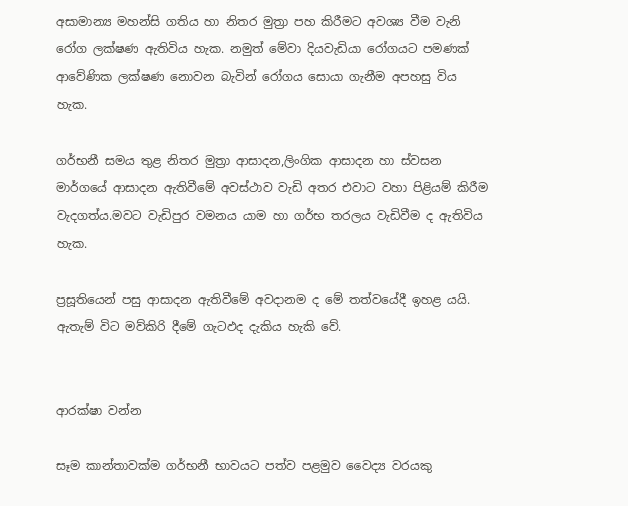අසාමාන්‍ය මහන්සි ගතිය හා නිතර මුත්‍රා පහ කිරීමට අවශ්‍ය වීම වැනි රෝග ලක්ෂණ ඇතිවිය හැක. නමුත් මේවා දියවැඩියා රෝගයට පමණක් ආවේණික ලක්ෂණ නොවන බැවින් රෝගය සොයා ගැනීම අපහසු විය හැක.

ගර්භනී සමය තුළ නිතර මුත්‍රා ආසාදන,ලිංගික ආසාදන හා ස්වසන මාර්ගයේ ආසාදන ඇතිවීමේ අවස්ථාව වැඩි අතර එවාට වහා පිළියම් කිරීම වැදගත්ය.මවට වැඩිපුර වමනය යාම හා ගර්භ තරලය වැඩිවීම ද ඇතිවිය හැක.

ප්‍රසූතියෙන් පසු ආසාදන ඇතිවීමේ අවදානම ද මේ තත්වයේදී ඉහළ යයි. ඇතැම් විට මව්කිරි දීමේ ගැටඵද දැකිය හැකි වේ.


ආරක්ෂා වන්න

සෑම කාන්තාවක්ම ගර්භනී භාවයට පත්ව පළමුව වෛද්‍ය වරයකු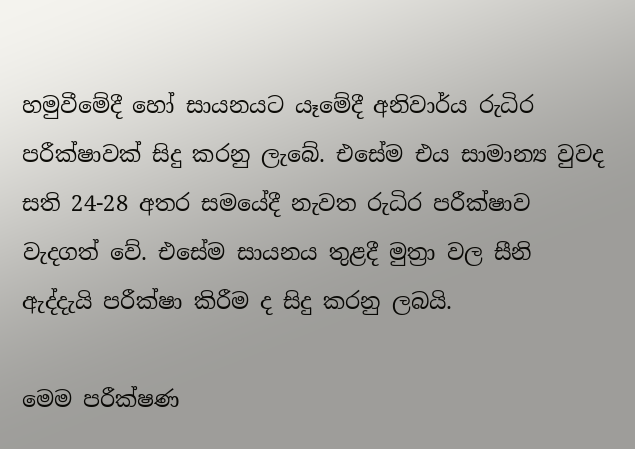හමුවීමේදී හෝ සායනයට යෑමේදී අනිවාර්ය රුධිර පරීක්ෂාවක් සිදු කරනු ලැබේ. එ‍සේම එය සාමාන්‍ය වුවද සති 24-28 අතර සමයේදී නැවත රුධිර පරීක්ෂාව වැදගත් වේ. එසේම සායනය තුළදී මුත්‍රා වල සීනි ඇද්දැයි පරීක්ෂා කිරීම ද සිදු කරනු ලබයි.

මෙම පරීක්ෂණ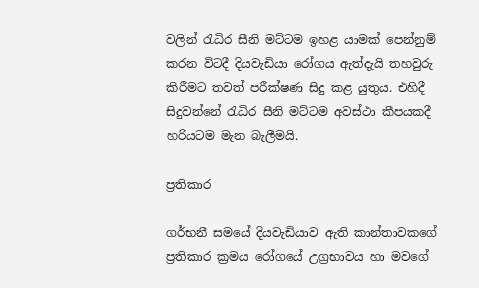වලින් රැධිර සීනි මට්ටම ඉහළ යාමක් පෙන්නුම් කරන විටදී දියවැඩියා රෝගය ඇත්දැයි තහවුරු කිරීමට තවත් පරීක්ෂණ සිදු කළ යුතුය. එහිදී සිදුවන්නේ රැධිර සීනි මට්ටම අවස්ථා කීපයකදී හරියටම මැන බැලීමයි.

ප්‍රතිකාර

ගර්භනී සමයේ දියවැඩියාව ඇති කාන්තාවකගේ ප්‍රතිකාර ක්‍රමය රෝගයේ උග්‍රභාවය හා මවගේ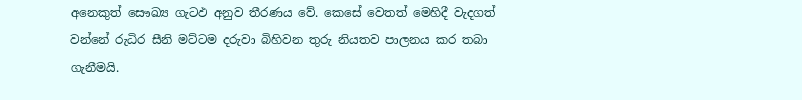අනෙකුත් සෞඛ්‍ය ගැටඵ අනුව තීරණය වේ. කෙසේ වෙතත් මෙහිදී වැදගත් වන්නේ රුධිර සීනි මට්ටම දරුවා බිහිවන තුරු නියතව පාලනය කර තබා ගැනීමයි.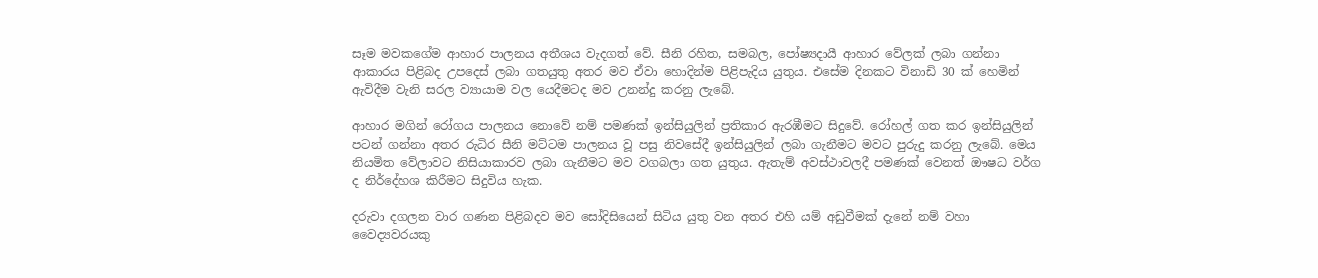සෑම මවකගේම ආහාර පාලනය අතීශය වැදගත් වේ. සීනි රහිත, සමබල, පෝෂ්‍යදායී ආහාර වේලක් ලබා ගන්නා ආකාරය පිළිබද උපදෙස් ලබා ගතයුතු අතර මව ඒවා හොදින්ම පිළිපැදිය යුතුය. එසේම දිනකට විනාඩි 30 ක් හෙමින් ඇවිදීම වැනි සරල ව්‍යායාම වල යෙදීමටද මව උනන්දු කරනු ලැබේ.

ආහාර මගින් රෝගය පාලනය නොවේ නම් පමණක් ඉන්සියුලින් ප්‍රතිකාර ඇරඹීමට සිදුවේ. රෝහල් ගත කර ඉන්සියුලින් පටන් ගන්නා අතර රුධිර සීනි මට්ටම පාලනය වූ පසු නිවසේදී ඉන්සියුලින් ලබා ගැනීමට මවට පුරුදු කරනු ලැබේ. මෙය නියමිත වේලාවට නිසියාකාරව ලබා ගැනීමට මව වගබලා ගත යුතුය. ඇතැම් අවස්ථාවලදී පමණක් වෙනත් ඖෂධ වර්ග ද නිර්දේහශ කිරීමට සිදුවිය හැක.

දරුවා දගලන වාර ගණන පිළිබදව මව සෝදිසියෙන් සිටිය යුතු වන අතර එහි යම් අඩුවීමක් දැනේ නම් වහා වෛද්‍යවරයකු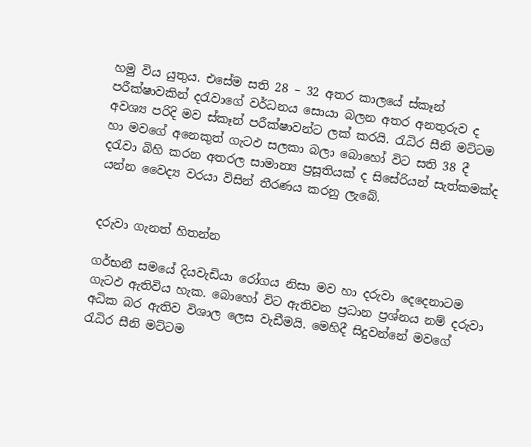හමු විය යුතුය. එසේම සති 28 – 32 අතර කාලයේ ස්කෑන් පරීක්ෂාවකින් දරැවාගේ වර්ධනය සොයා බලන අතර අනතුරුව ද අවශ්‍ය පරිදි මව ස්කෑන් පරීක්ෂාවන්ට ලක් කරයි. රැධිර සීනි මට්ටම හා මවගේ අනෙකුත් ගැටඵ සලකා බලා බොහෝ විට සති 38 දී දරැවා බිහි කරන අතරල සාමාන්‍ය ප්‍රසූතියක් ද සිසේරියන් සැත්කමක්ද යන්න වෛද්‍ය වරයා විසින් තීරණය කරනු ලැබේ.


දරුවා ගැනත් හිතන්න

ගර්භනී සමයේ දියවැඩියා රෝගය නිසා මව හා දරුවා දෙදෙනාටම ගැටඵ ඇතිවිය හැක. බොහෝ විට ඇතිවන ප්‍රධාන ප්‍රශ්නය නම් දරුවා අධික බර ඇතිව විශාල ලෙස වැඩීමයි. මෙහිදී සිදුවන්නේ මවගේ රැධිර සීනි මට්ටම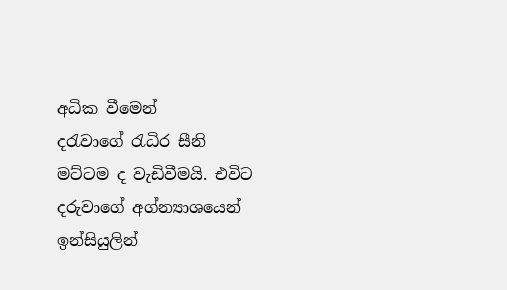අධික වීමෙන් දරැවාගේ ‍රැධිර සීනි මට්ටම ද වැඩිවීමයි. එවිට දරුවාගේ අග්න්‍යාශයෙන් ඉන්සියුලින්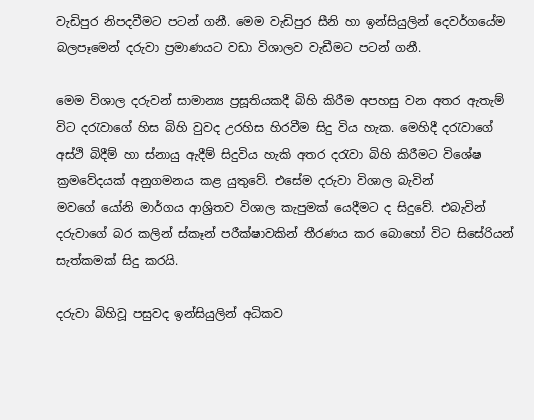වැඩිපුර නිපදවීමට පටන් ගනී. මෙම වැඩිපුර සීනි හා ඉන්සියුලින් දෙවර්ගයේම බලපෑමෙන් දරුවා ප්‍රමාණයට වඩා විශාලව වැඩීමට පටන් ගනී.

මෙම විශාල දරුවන් සාමාන්‍ය ප්‍රසූතියකදී බිහි කිරීම අපහසු වන අතර ඇතැම් විට දරැවාගේ හිස බිහි වුවද උරහිස හිරවීම සිදු විය හැක. මෙහිදී දරැවාගේ අස්ථි බිදීම් හා ස්නායු ඇදීම් සිදුවිය හැකි අතර දරැවා බිහි කිරීමට විශේෂ ක්‍රමවේදයක් අනුගමනය කළ යුතුවේ. එසේම දරුවා විශාල බැවින් මවගේ ‍යෝනි මාර්ගය ආශ්‍රිතව විශාල කැපුමක් යෙදීමට ද සිදුවේ. එබැවින් දරුවාගේ බර කලින් ස්කෑන් පරීක්ෂාවකින් තීරණය කර බොහෝ විට සිසේරියන් සැත්කමක් සිදු කරයි.

දරුවා බිහිවූ පසුවද ඉන්සියුලින් අධිකව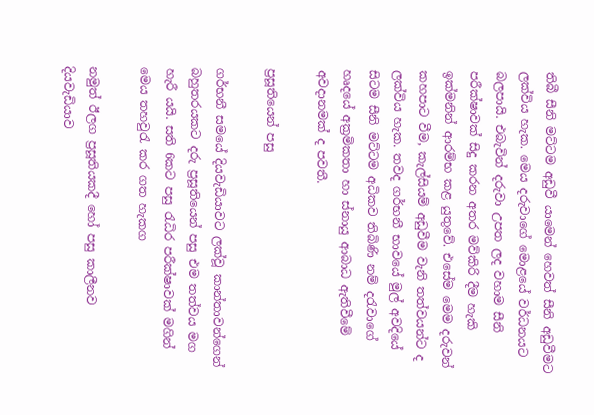තිබී සීනි මට්ටම අඩුවී යාමෙන් හෙවත් සීනි අඩුවීමට ලක්විය හැක. මෙය දරුවාගේ මොළයේ වර්ධනයට බලපායි. එබැවින් දරුවා උපත ලද වහාම සීනි පරීක්ෂාවක් සිදු කරන අතර මව්කිරි දීම හැකි ඉක්මනින් ආරම්භ කළ යුතුවේ. එසේම මෙම දරුවන් කහපාට වීම, කැල්සියම් අඩුවීම වැනි තත්වයන්ට ද ලක්විය හැක. තවද ගර්භනී භාවයේ මුල් අවදියේ සිටම සීනි මට්ටම අධිකව තිබිණි නම් දරැවා‍ගේ හෘදයේ අක්‍රමිකතා හා ස්නායු ආබාධ ඇතිවීමේ අවදානමක් ද පවතී.

ප්‍රසූතියෙන් පසු

ගර්භනී සමයේ දියවැඩියාවට ලක්වූ කාන්තාවන්ගෙන් බහුතරයකට දරු ප්‍රසූතියෙන් පසු එම තත්වය මග හැරී යයි. සති 6කට පසු රැධිර පරීක්ෂාවක් මගින් මෙය තහවුරැ කර ගත හැකග

නමුත් ඊලග ප්‍රසූතියකදී හෝ පසු කාලීනව දියවැඩියාව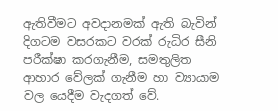ඇතිවීමට අවදානමක් ඇති බැවින් දිගටම වසරකට වරක් රුධිර සීනි පරීක්ෂා කරගැනීම, සමතුලිත ආහාර වේලක් ගැනීම හා ව්‍යායාම වල යෙදීම වැදගත් වේ.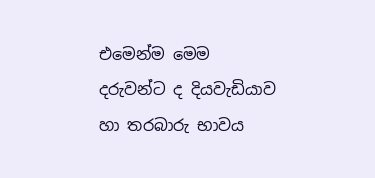එමෙන්ම මෙම දරුවන්ට ද දියවැඩියාව හා තරබාරු භාවය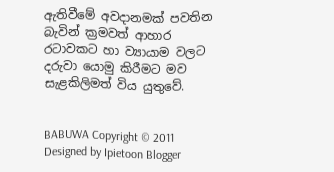ඇතිවීමේ අවදානමක් පවතින බැවින් ක්‍රමවත් ආහාර රටාවකට හා ව්‍යායාම වලට දරුවා යොමු කිරීමට මව සැළකිලිමත් විය යුතුවේ.


BABUWA Copyright © 2011 Designed by Ipietoon Blogger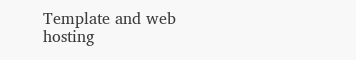Template and web hosting